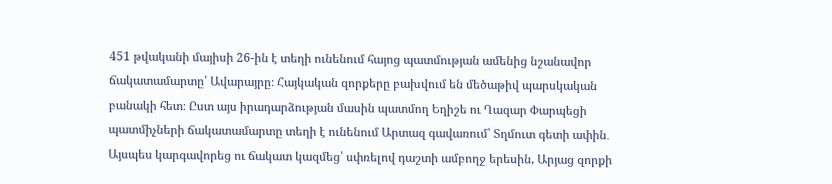451 թվականի մայիսի 26-ին է տեղի ունենում հայոց պատմության ամենից նշանավոր ճակատամարտը՝ Ավարայրը։ Հայկական զորքերը բախվում են մեծաթիվ պարսկական բանակի հետ։ Ըստ այս իրադարձության մասին պատմող Եղիշե ու Ղազար Փարպեցի պատմիչների ճակատամարտը տեղի է ունենում Արտազ գավառում՝ Տղմուտ գետի ափին․
Այսպես կարգավորեց ու ճակատ կազմեց՝ սփռելով դաշտի ամբողջ երեսին, Արյաց զորքի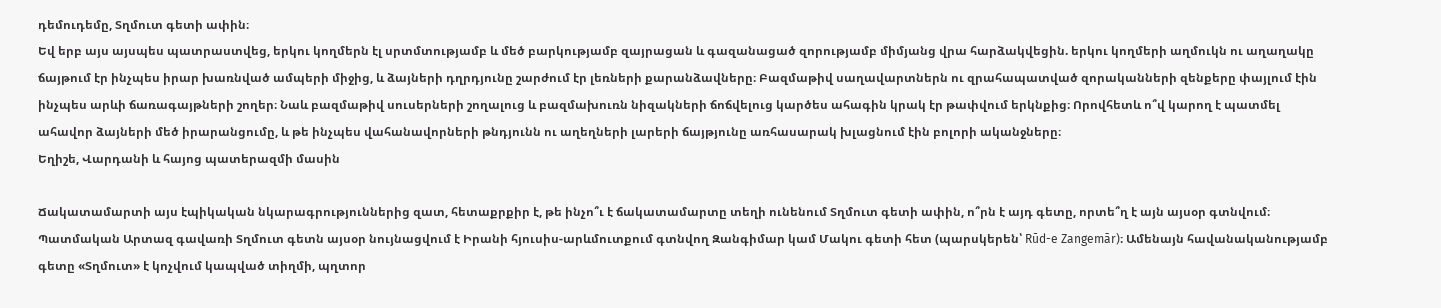դեմուդեմը, Տղմուտ գետի ափին։
Եվ երբ այս այսպես պատրաստվեց, երկու կողմերն էլ սրտմտությամբ և մեծ բարկությամբ զայրացան և գազանացած զորությամբ միմյանց վրա հարձակվեցին. երկու կողմերի աղմուկն ու աղաղակը ճայթում էր ինչպես իրար խառնված ամպերի միջից, և ձայների դղրդյունը շարժում էր լեռների քարանձավները։ Բազմաթիվ սաղավարտներն ու զրահապատված զորականների զենքերը փայլում էին ինչպես արևի ճառագայթների շողեր։ Նաև բազմաթիվ սուսերների շողալուց և բազմախուռն նիզակների ճոճվելուց կարծես ահագին կրակ էր թափվում երկնքից։ Որովհետև ո՞վ կարող է պատմել ահավոր ձայների մեծ իրարանցումը, և թե ինչպես վահանավորների թնդյունն ու աղեղների լարերի ճայթյունը առհասարակ խլացնում էին բոլորի ականջները։
Եղիշե, Վարդանի և հայոց պատերազմի մասին

Ճակատամարտի այս էպիկական նկարագրություններից զատ, հետաքրքիր է, թե ինչո՞ւ է ճակատամարտը տեղի ունենում Տղմուտ գետի ափին, ո՞րն է այդ գետը, որտե՞ղ է այն այսօր գտնվում։ Պատմական Արտազ գավառի Տղմուտ գետն այսօր նույնացվում է Իրանի հյուսիս-արևմուտքում գտնվող Զանգիմար կամ Մակու գետի հետ (պարսկերեն՝ Rūd-e Zangemār)։ Ամենայն հավանականությամբ գետը «Տղմուտ» է կոչվում կապված տիղմի, պղտոր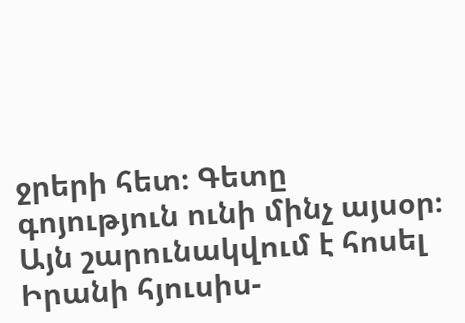ջրերի հետ։ Գետը գոյություն ունի մինչ այսօր։ Այն շարունակվում է հոսել Իրանի հյուսիս-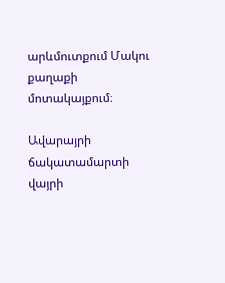արևմուտքում Մակու քաղաքի մոտակայքում։

Ավարայրի ճակատամարտի վայրի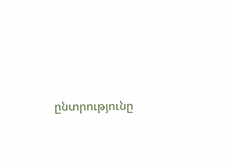ընտրությունը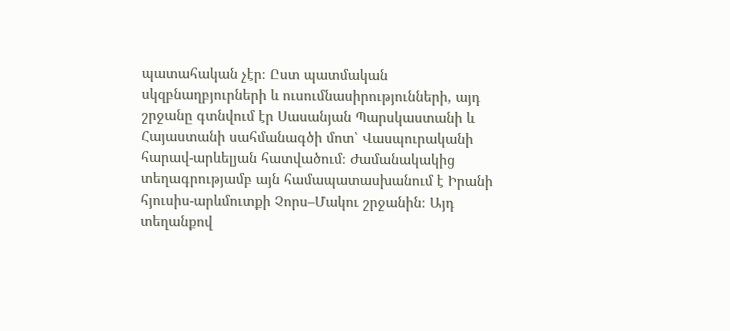պատահական չէր։ Ըստ պատմական սկզբնաղբյուրների և ուսումնասիրությունների, այդ շրջանը գտնվում էր Սասանյան Պարսկաստանի և Հայաստանի սահմանագծի մոտ՝ Վասպուրականի հարավ-արևելյան հատվածում։ Ժամանակակից տեղագրությամբ այն համապատասխանում է Իրանի հյուսիս-արևմուտքի Չորս–Մակու շրջանին։ Այդ տեղանքով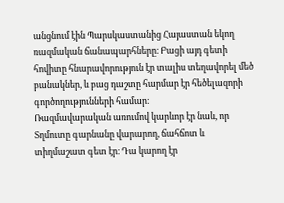անցնում էին Պարսկաստանից Հայաստան եկող ռազմական ճանապարհները։ Բացի այդ գետի հովիտը հնարավորություն էր տալիս տեղավորել մեծ բանակներ, և բաց դաշտը հարմար էր հեծելազորի գործողությունների համար։
Ռազմավարական առումով կարևոր էր նաև, որ Տղմուտը գարնանը վարարող, ճահճոտ և տիղմաշատ գետ էր։ Դա կարող էր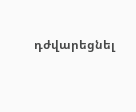դժվարեցնել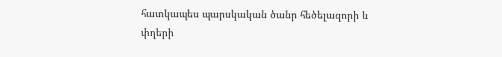հատկապես պարսկական ծանր հեծելազորի և փղերի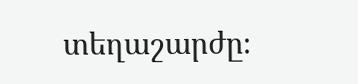տեղաշարժը։